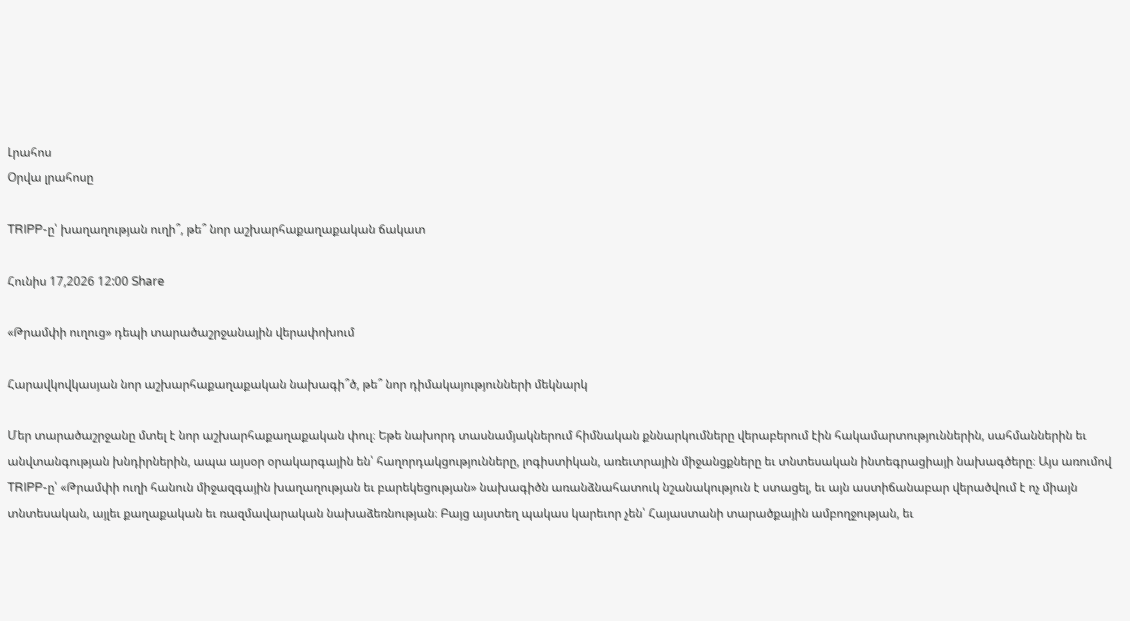Լրահոս
Օրվա լրահոսը

TRIPP-ը՝ խաղաղության ուղի՞, թե՞ նոր աշխարհաքաղաքական ճակատ

Հունիս 17,2026 12:00 Share

«Թրամփի ուղուց» դեպի տարածաշրջանային վերափոխում

Հարավկովկասյան նոր աշխարհաքաղաքական նախագի՞ծ, թե՞ նոր դիմակայությունների մեկնարկ

Մեր տարածաշրջանը մտել է նոր աշխարհաքաղաքական փուլ։ Եթե նախորդ տասնամյակներում հիմնական քննարկումները վերաբերում էին հակամարտություններին, սահմաններին եւ անվտանգության խնդիրներին, ապա այսօր օրակարգային են՝ հաղորդակցությունները, լոգիստիկան, առեւտրային միջանցքները եւ տնտեսական ինտեգրացիայի նախագծերը։ Այս առումով TRIPP-ը՝ «Թրամփի ուղի հանուն միջազգային խաղաղության եւ բարեկեցության» նախագիծն առանձնահատուկ նշանակություն է ստացել, եւ այն աստիճանաբար վերածվում է ոչ միայն տնտեսական, այլեւ քաղաքական եւ ռազմավարական նախաձեռնության։ Բայց այստեղ պակաս կարեւոր չեն՝ Հայաստանի տարածքային ամբողջության, եւ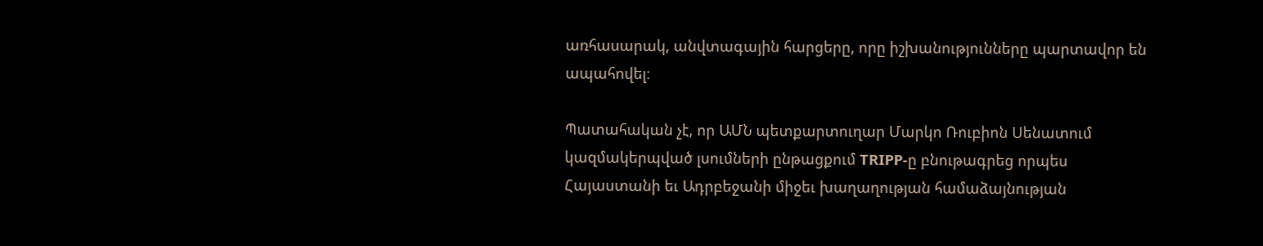առհասարակ, անվտագային հարցերը, որը իշխանությունները պարտավոր են ապահովել։

Պատահական չէ, որ ԱՄՆ պետքարտուղար Մարկո Ռուբիոն Սենատում կազմակերպված լսումների ընթացքում TRIPP-ը բնութագրեց որպես Հայաստանի եւ Ադրբեջանի միջեւ խաղաղության համաձայնության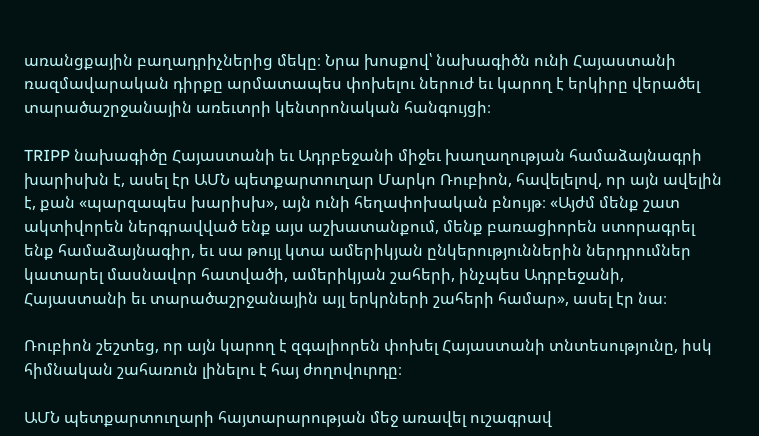առանցքային բաղադրիչներից մեկը։ Նրա խոսքով՝ նախագիծն ունի Հայաստանի ռազմավարական դիրքը արմատապես փոխելու ներուժ եւ կարող է երկիրը վերածել տարածաշրջանային առեւտրի կենտրոնական հանգույցի։

TRIPP նախագիծը Հայաստանի եւ Ադրբեջանի միջեւ խաղաղության համաձայնագրի խարիսխն է, ասել էր ԱՄՆ պետքարտուղար Մարկո Ռուբիոն, հավելելով, որ այն ավելին է, քան «պարզապես խարիսխ», այն ունի հեղափոխական բնույթ։ «Այժմ մենք շատ ակտիվորեն ներգրավված ենք այս աշխատանքում, մենք բառացիորեն ստորագրել ենք համաձայնագիր, եւ սա թույլ կտա ամերիկյան ընկերություններին ներդրումներ կատարել մասնավոր հատվածի, ամերիկյան շահերի, ինչպես Ադրբեջանի, Հայաստանի եւ տարածաշրջանային այլ երկրների շահերի համար», ասել էր նա։

Ռուբիոն շեշտեց, որ այն կարող է զգալիորեն փոխել Հայաստանի տնտեսությունը, իսկ հիմնական շահառուն լինելու է հայ ժողովուրդը։

ԱՄՆ պետքարտուղարի հայտարարության մեջ առավել ուշագրավ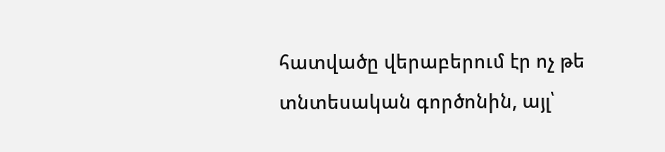հատվածը վերաբերում էր ոչ թե տնտեսական գործոնին, այլ՝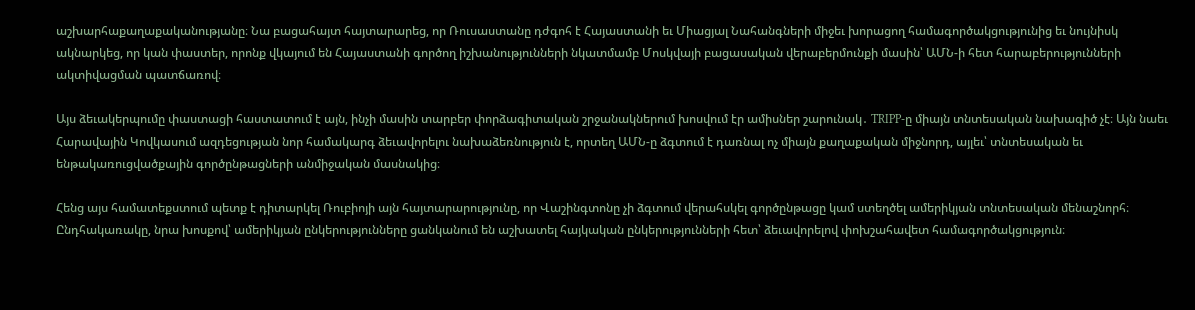աշխարհաքաղաքականությանը։ Նա բացահայտ հայտարարեց, որ Ռուսաստանը դժգոհ է Հայաստանի եւ Միացյալ Նահանգների միջեւ խորացող համագործակցությունից եւ նույնիսկ ակնարկեց, որ կան փաստեր, որոնք վկայում են Հայաստանի գործող իշխանությունների նկատմամբ Մոսկվայի բացասական վերաբերմունքի մասին՝ ԱՄՆ-ի հետ հարաբերությունների ակտիվացման պատճառով։

Այս ձեւակերպումը փաստացի հաստատում է այն, ինչի մասին տարբեր փորձագիտական շրջանակներում խոսվում էր ամիսներ շարունակ․ TRIPP-ը միայն տնտեսական նախագիծ չէ։ Այն նաեւ Հարավային Կովկասում ազդեցության նոր համակարգ ձեւավորելու նախաձեռնություն է, որտեղ ԱՄՆ-ը ձգտում է դառնալ ոչ միայն քաղաքական միջնորդ, այլեւ՝ տնտեսական եւ ենթակառուցվածքային գործընթացների անմիջական մասնակից։

Հենց այս համատեքստում պետք է դիտարկել Ռուբիոյի այն հայտարարությունը, որ Վաշինգտոնը չի ձգտում վերահսկել գործընթացը կամ ստեղծել ամերիկյան տնտեսական մենաշնորհ։ Ընդհակառակը, նրա խոսքով՝ ամերիկյան ընկերությունները ցանկանում են աշխատել հայկական ընկերությունների հետ՝ ձեւավորելով փոխշահավետ համագործակցություն։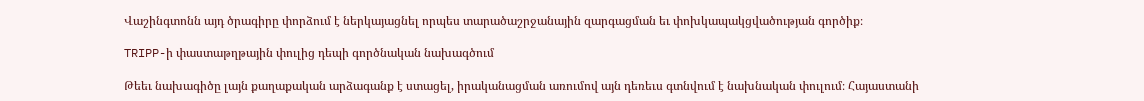Վաշինգտոնն այդ ծրագիրը փորձում է ներկայացնել որպես տարածաշրջանային զարգացման եւ փոխկապակցվածության գործիք։

TRIPP-ի փաստաթղթային փուլից դեպի գործնական նախագծում

Թեեւ նախագիծը լայն քաղաքական արձագանք է ստացել, իրականացման առումով այն դեռեւս գտնվում է նախնական փուլում։ Հայաստանի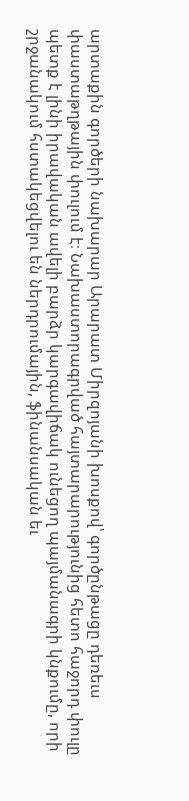արտաքին գործերի նախարար Արարատ Միրզոյանի խոսքով՝ գործընթացը դեռեւս փաստաթղթային փուլում է։ Նախաստորագրված հայտարարությունից հետո հաջորդ փուլը պետք է լինի իրավական ավելի բարձր կարգավիճակ ունեցող պայմանագրի կնքումը, որի շրջանակում հստակեցվելու են ներդրումային, ֆինանսական եւ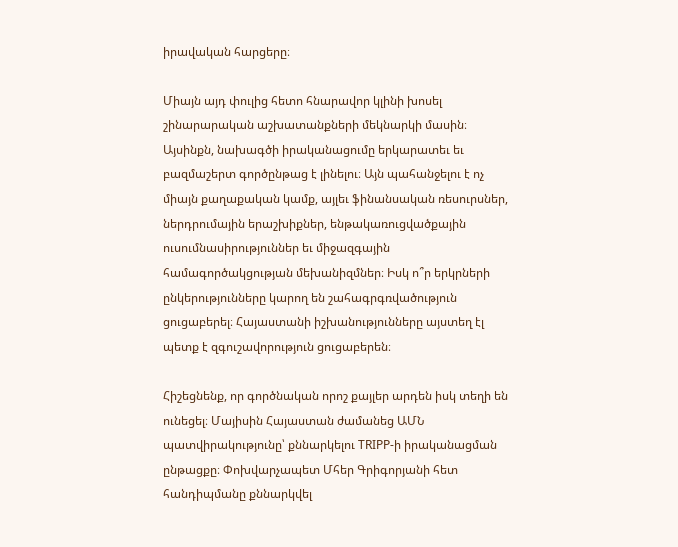իրավական հարցերը։

Միայն այդ փուլից հետո հնարավոր կլինի խոսել շինարարական աշխատանքների մեկնարկի մասին։ Այսինքն, նախագծի իրականացումը երկարատեւ եւ բազմաշերտ գործընթաց է լինելու։ Այն պահանջելու է ոչ միայն քաղաքական կամք, այլեւ ֆինանսական ռեսուրսներ, ներդրումային երաշխիքներ, ենթակառուցվածքային ուսումնասիրություններ եւ միջազգային համագործակցության մեխանիզմներ։ Իսկ ո՞ր երկրների ընկերությունները կարող են շահագրգռվածություն ցուցաբերել։ Հայաստանի իշխանությունները այստեղ էլ պետք է զգուշավորություն ցուցաբերեն։

Հիշեցնենք, որ գործնական որոշ քայլեր արդեն իսկ տեղի են ունեցել։ Մայիսին Հայաստան ժամանեց ԱՄՆ պատվիրակությունը՝ քննարկելու TRIPP-ի իրականացման ընթացքը։ Փոխվարչապետ Մհեր Գրիգորյանի հետ հանդիպմանը քննարկվել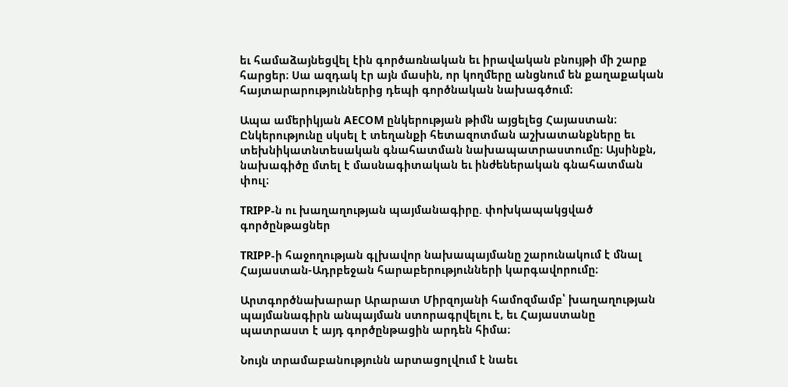եւ համաձայնեցվել էին գործառնական եւ իրավական բնույթի մի շարք հարցեր։ Սա ազդակ էր այն մասին, որ կողմերը անցնում են քաղաքական հայտարարություններից դեպի գործնական նախագծում։

Ապա ամերիկյան AECOM ընկերության թիմն այցելեց Հայաստան։ Ընկերությունը սկսել է տեղանքի հետազոտման աշխատանքները եւ տեխնիկատնտեսական գնահատման նախապատրաստումը։ Այսինքն, նախագիծը մտել է մասնագիտական եւ ինժեներական գնահատման փուլ։

TRIPP-ն ու խաղաղության պայմանագիրը. փոխկապակցված գործընթացներ

TRIPP-ի հաջողության գլխավոր նախապայմանը շարունակում է մնալ Հայաստան-Ադրբեջան հարաբերությունների կարգավորումը։

Արտգործնախարար Արարատ Միրզոյանի համոզմամբ՝ խաղաղության պայմանագիրն անպայման ստորագրվելու է, եւ Հայաստանը պատրաստ է այդ գործընթացին արդեն հիմա։

Նույն տրամաբանությունն արտացոլվում է նաեւ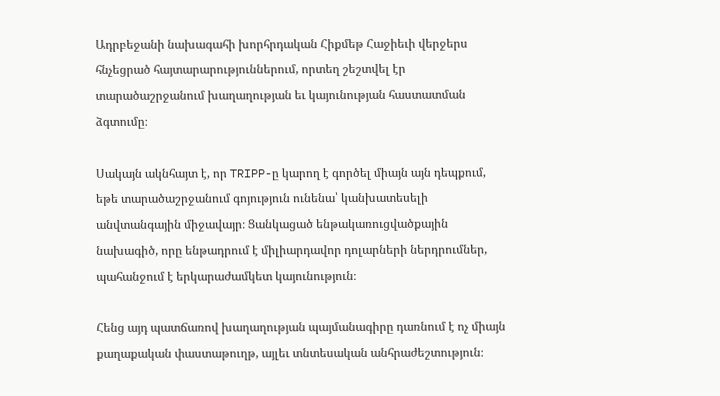Ադրբեջանի նախագահի խորհրդական Հիքմեթ Հաջիեւի վերջերս հնչեցրած հայտարարություններում, որտեղ շեշտվել էր տարածաշրջանում խաղաղության եւ կայունության հաստատման ձգտումը։

Սակայն ակնհայտ է, որ TRIPP-ը կարող է գործել միայն այն դեպքում, եթե տարածաշրջանում գոյություն ունենա՝ կանխատեսելի անվտանգային միջավայր։ Ցանկացած ենթակառուցվածքային նախագիծ, որը ենթադրում է միլիարդավոր դոլարների ներդրումներ, պահանջում է երկարաժամկետ կայունություն։

Հենց այդ պատճառով խաղաղության պայմանագիրը դառնում է ոչ միայն քաղաքական փաստաթուղթ, այլեւ տնտեսական անհրաժեշտություն։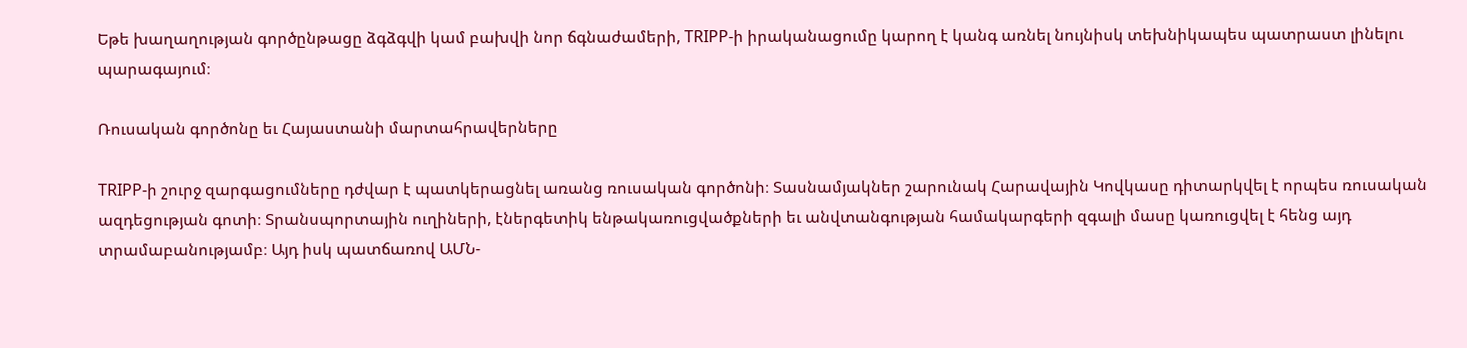Եթե խաղաղության գործընթացը ձգձգվի կամ բախվի նոր ճգնաժամերի, TRIPP-ի իրականացումը կարող է կանգ առնել նույնիսկ տեխնիկապես պատրաստ լինելու պարագայում։

Ռուսական գործոնը եւ Հայաստանի մարտահրավերները

TRIPP-ի շուրջ զարգացումները դժվար է պատկերացնել առանց ռուսական գործոնի։ Տասնամյակներ շարունակ Հարավային Կովկասը դիտարկվել է որպես ռուսական ազդեցության գոտի։ Տրանսպորտային ուղիների, էներգետիկ ենթակառուցվածքների եւ անվտանգության համակարգերի զգալի մասը կառուցվել է հենց այդ տրամաբանությամբ։ Այդ իսկ պատճառով ԱՄՆ-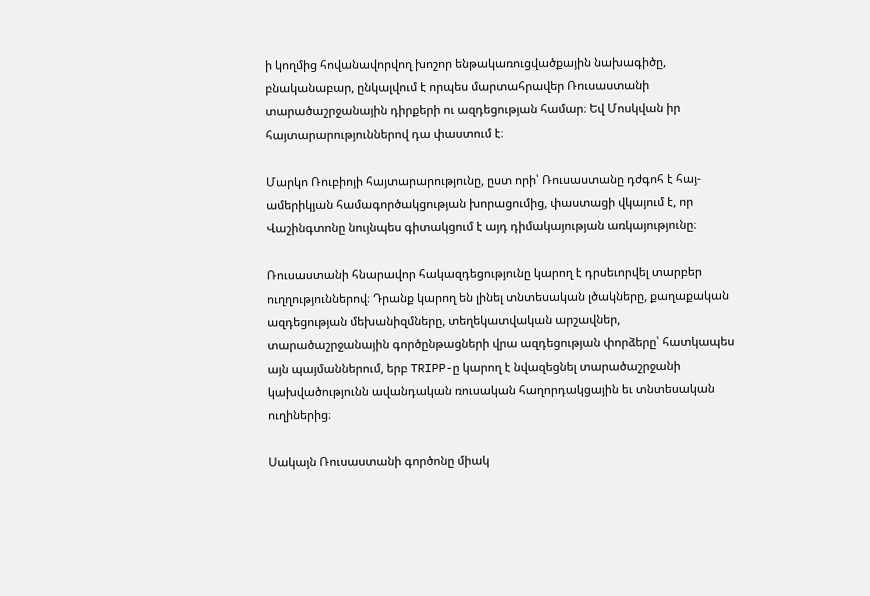ի կողմից հովանավորվող խոշոր ենթակառուցվածքային նախագիծը, բնականաբար, ընկալվում է որպես մարտահրավեր Ռուսաստանի տարածաշրջանային դիրքերի ու ազդեցության համար։ Եվ Մոսկվան իր հայտարարություններով դա փաստում է։

Մարկո Ռուբիոյի հայտարարությունը, ըստ որի՝ Ռուսաստանը դժգոհ է հայ-ամերիկյան համագործակցության խորացումից, փաստացի վկայում է, որ Վաշինգտոնը նույնպես գիտակցում է այդ դիմակայության առկայությունը։

Ռուսաստանի հնարավոր հակազդեցությունը կարող է դրսեւորվել տարբեր ուղղություններով։ Դրանք կարող են լինել տնտեսական լծակները, քաղաքական ազդեցության մեխանիզմները, տեղեկատվական արշավներ, տարածաշրջանային գործընթացների վրա ազդեցության փորձերը՝ հատկապես այն պայմաններում, երբ TRIPP-ը կարող է նվազեցնել տարածաշրջանի կախվածությունն ավանդական ռուսական հաղորդակցային եւ տնտեսական ուղիներից։

Սակայն Ռուսաստանի գործոնը միակ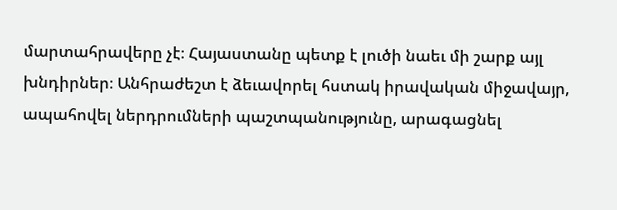մարտահրավերը չէ։ Հայաստանը պետք է լուծի նաեւ մի շարք այլ խնդիրներ։ Անհրաժեշտ է ձեւավորել հստակ իրավական միջավայր, ապահովել ներդրումների պաշտպանությունը, արագացնել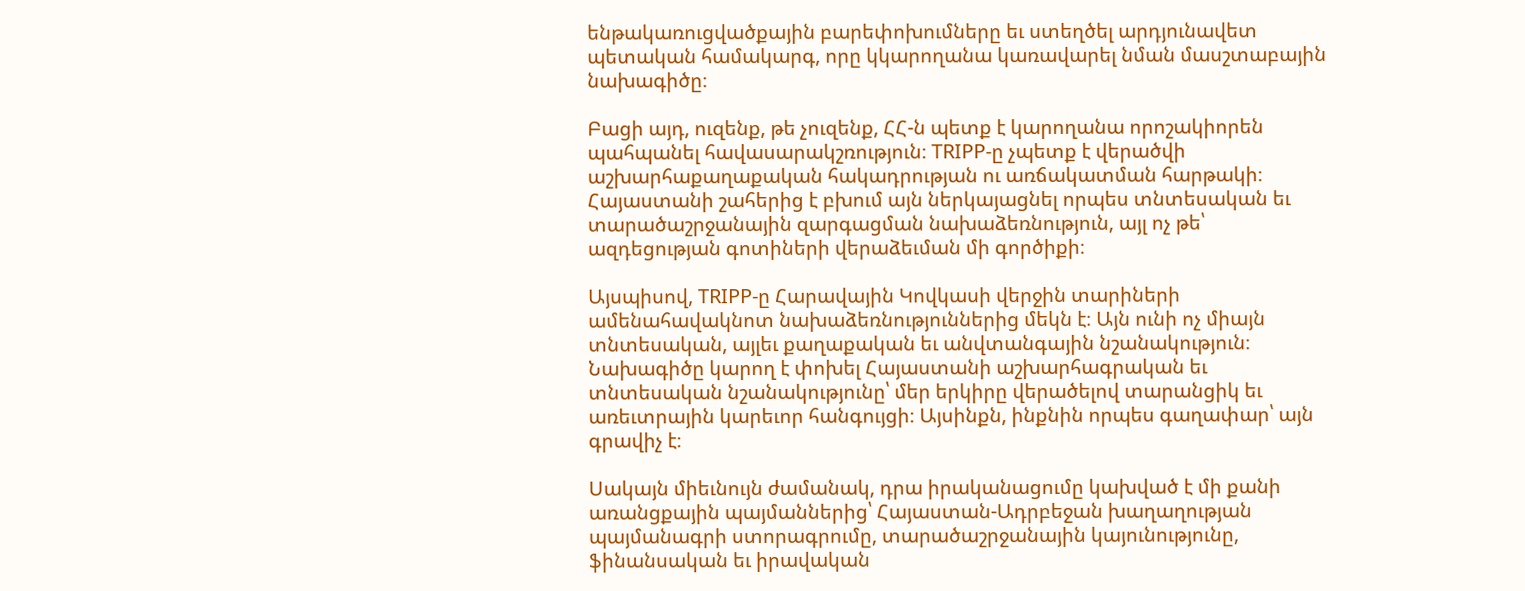ենթակառուցվածքային բարեփոխումները եւ ստեղծել արդյունավետ պետական համակարգ, որը կկարողանա կառավարել նման մասշտաբային նախագիծը։

Բացի այդ, ուզենք, թե չուզենք, ՀՀ-ն պետք է կարողանա որոշակիորեն պահպանել հավասարակշռություն։ TRIPP-ը չպետք է վերածվի աշխարհաքաղաքական հակադրության ու առճակատման հարթակի։ Հայաստանի շահերից է բխում այն ներկայացնել որպես տնտեսական եւ տարածաշրջանային զարգացման նախաձեռնություն, այլ ոչ թե՝ ազդեցության գոտիների վերաձեւման մի գործիքի։

Այսպիսով, TRIPP-ը Հարավային Կովկասի վերջին տարիների ամենահավակնոտ նախաձեռնություններից մեկն է։ Այն ունի ոչ միայն տնտեսական, այլեւ քաղաքական եւ անվտանգային նշանակություն։ Նախագիծը կարող է փոխել Հայաստանի աշխարհագրական եւ տնտեսական նշանակությունը՝ մեր երկիրը վերածելով տարանցիկ եւ առեւտրային կարեւոր հանգույցի։ Այսինքն, ինքնին որպես գաղափար՝ այն գրավիչ է։

Սակայն միեւնույն ժամանակ, դրա իրականացումը կախված է մի քանի առանցքային պայմաններից՝ Հայաստան-Ադրբեջան խաղաղության պայմանագրի ստորագրումը, տարածաշրջանային կայունությունը, ֆինանսական եւ իրավական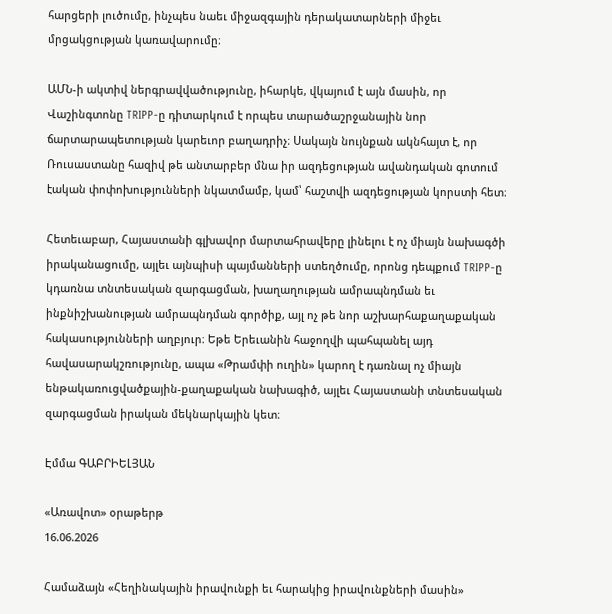հարցերի լուծումը, ինչպես նաեւ միջազգային դերակատարների միջեւ մրցակցության կառավարումը։

ԱՄՆ-ի ակտիվ ներգրավվածությունը, իհարկե, վկայում է այն մասին, որ Վաշինգտոնը TRIPP-ը դիտարկում է որպես տարածաշրջանային նոր ճարտարապետության կարեւոր բաղադրիչ։ Սակայն նույնքան ակնհայտ է, որ Ռուսաստանը հազիվ թե անտարբեր մնա իր ազդեցության ավանդական գոտում էական փոփոխությունների նկատմամբ, կամ՝ հաշտվի ազդեցության կորստի հետ։

Հետեւաբար, Հայաստանի գլխավոր մարտահրավերը լինելու է ոչ միայն նախագծի իրականացումը, այլեւ այնպիսի պայմանների ստեղծումը, որոնց դեպքում TRIPP-ը կդառնա տնտեսական զարգացման, խաղաղության ամրապնդման եւ ինքնիշխանության ամրապնդման գործիք, այլ ոչ թե նոր աշխարհաքաղաքական հակասությունների աղբյուր։ Եթե Երեւանին հաջողվի պահպանել այդ հավասարակշռությունը, ապա «Թրամփի ուղին» կարող է դառնալ ոչ միայն ենթակառուցվածքային-քաղաքական նախագիծ, այլեւ Հայաստանի տնտեսական զարգացման իրական մեկնարկային կետ։

Էմմա ԳԱԲՐԻԵԼՅԱՆ

«Առավոտ» օրաթերթ
16.06.2026

Համաձայն «Հեղինակային իրավունքի եւ հարակից իրավունքների մասին»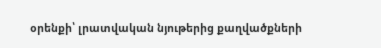օրենքի՝ լրատվական նյութերից քաղվածքների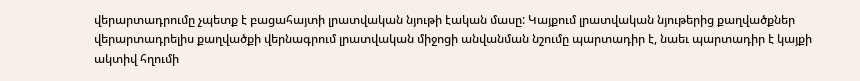վերարտադրումը չպետք է բացահայտի լրատվական նյութի էական մասը: Կայքում լրատվական նյութերից քաղվածքներ վերարտադրելիս քաղվածքի վերնագրում լրատվական միջոցի անվանման նշումը պարտադիր է, նաեւ պարտադիր է կայքի ակտիվ հղումի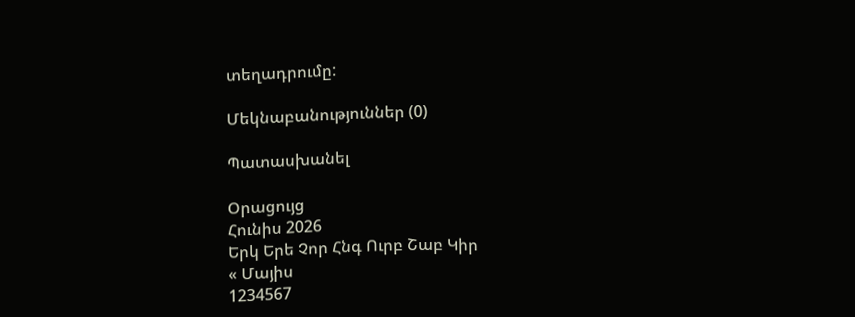տեղադրումը:

Մեկնաբանություններ (0)

Պատասխանել

Օրացույց
Հունիս 2026
Երկ Երե Չոր Հնգ Ուրբ Շաբ Կիր
« Մայիս
1234567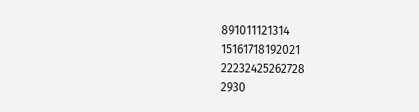891011121314
15161718192021
22232425262728
2930